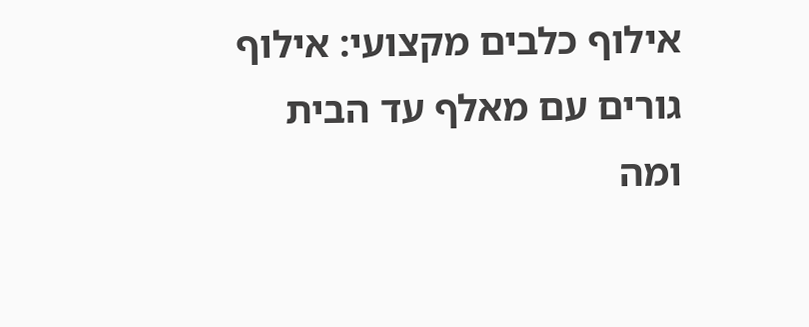אילוף כלבים מקצועי: אילוף גורים עם מאלף עד הבית ומה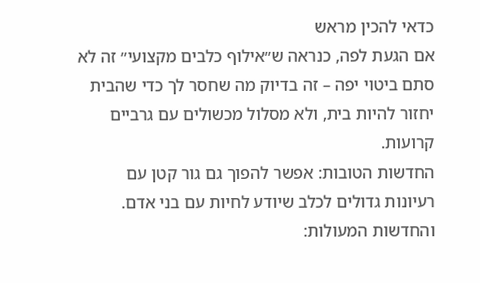כדאי להכין מראש
אם הגעת לפה, כנראה ש״אילוף כלבים מקצועי״ זה לא סתם ביטוי יפה – זה בדיוק מה שחסר לך כדי שהבית יחזור להיות בית, ולא מסלול מכשולים עם גרביים קרועות.
החדשות הטובות: אפשר להפוך גם גור קטן עם רעיונות גדולים לכלב שיודע לחיות עם בני אדם.
והחדשות המעולות: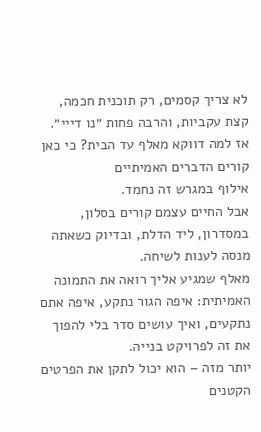לא צריך קסמים, רק תוכנית חכמה, קצת עקביות, והרבה פחות ״נו דייי״.
אז למה דווקא מאלף עד הבית? כי כאן קורים הדברים האמיתיים
אילוף במגרש זה נחמד.
אבל החיים עצמם קורים בסלון, במסדרון, ליד הדלת, ובדיוק כשאתה מנסה לענות לשיחה.
מאלף שמגיע אליך רואה את התמונה האמיתית: איפה הגור נתקע, איפה אתם נתקעים, ואיך עושים סדר בלי להפוך את זה לפרויקט בנייה.
יותר מזה – הוא יכול לתקן את הפרטים הקטנים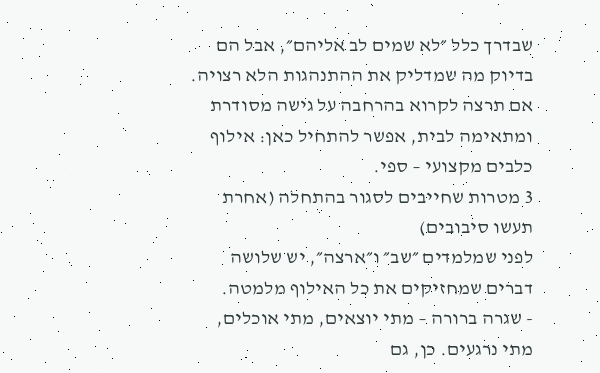שבדרך כלל ״לא שמים לב אליהם״, אבל הם בדיוק מה שמדליק את ההתנהגות הלא רצויה.
אם תרצה לקרוא בהרחבה על גישה מסודרת ומתאימה לבית, אפשר להתחיל כאן: אילוף כלבים מקצועי – ספי.
3 מטרות שחייבים לסגור בהתחלה (אחרת תעשו סיבובים)
לפני שמלמדים ״שב״ ו״ארצה״, יש שלושה דברים שמחזיקים את כל האילוף מלמטה.
- שגרה ברורה – מתי יוצאים, מתי אוכלים, מתי נרגעים. כן, גם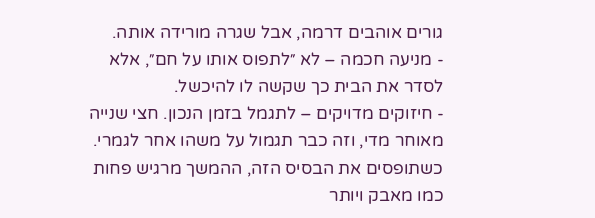גורים אוהבים דרמה, אבל שגרה מורידה אותה.
- מניעה חכמה – לא ״לתפוס אותו על חם״, אלא לסדר את הבית כך שקשה לו להיכשל.
- חיזוקים מדויקים – לתגמל בזמן הנכון. חצי שנייה מאוחר מדי, וזה כבר תגמול על משהו אחר לגמרי.
כשתופסים את הבסיס הזה, ההמשך מרגיש פחות כמו מאבק ויותר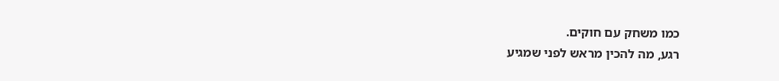כמו משחק עם חוקים.
רגע, מה להכין מראש לפני שמגיע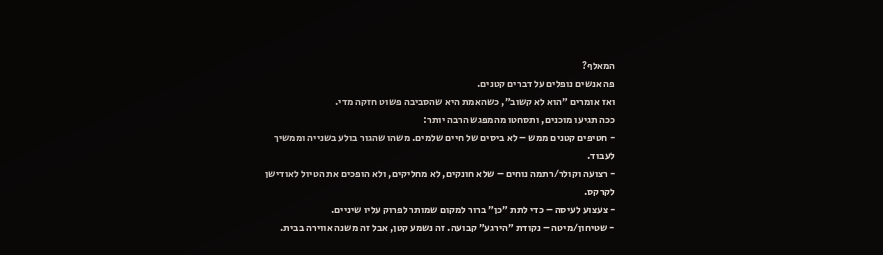המאלף?
פה אנשים נופלים על דברים קטנים.
ואז אומרים ״הוא לא קשוב״, כשהאמת היא שהסביבה פשוט חזקה מדי.
ככה תגיעו מוכנים, ותסחטו מהמפגש הרבה יותר:
- חטיפים קטנים ממש – לא ביסים של חיים שלמים. משהו שהגור בולע בשנייה וממשיך לעבוד.
- רצועה וקולר/רתמה נוחים – שלא חונקים, לא מחליקים, ולא הופכים את הטיול לאודישן לקרקס.
- צעצוע לעיסה – כדי לתת ״כן״ ברור למקום שמותר לפרוק עליו שיניים.
- שטיחון/מיטה – נקודת ״הירגע״ קבועה. זה נשמע קטן, אבל זה משנה אווירה בבית.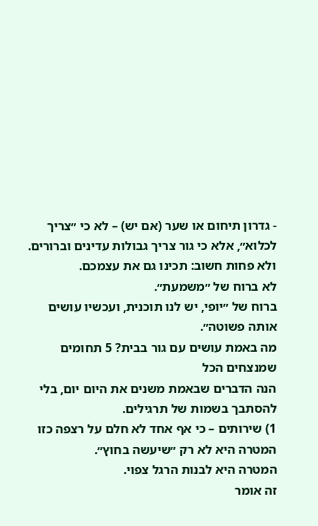- גדרון תיחום או שער (אם יש) – לא כי ״צריך לכלוא״, אלא כי גור צריך גבולות עדינים וברורים.
ולא פחות חשוב: תכינו גם את עצמכם.
לא ברוח של ״משמעת״.
ברוח של ״יופי, יש לנו תוכנית, ועכשיו עושים אותה פשוטה״.
מה באמת עושים עם גור בבית? 5 תחומים שמנצחים הכל
הנה הדברים שבאמת משנים את היום יום, בלי להסתבך בשמות של תרגילים.
1) שירותים – כי אף אחד לא חלם על רצפה כזו
המטרה היא לא רק ״שיעשה בחוץ״.
המטרה היא לבנות הרגל צפוי.
זה אומר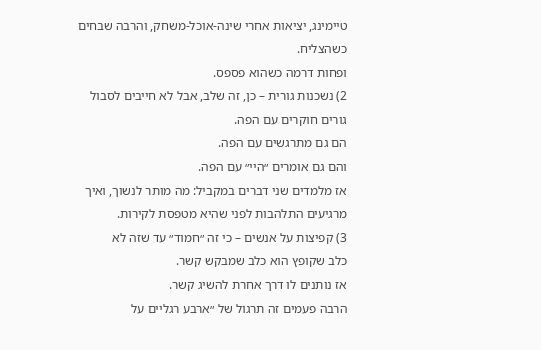טיימינג, יציאות אחרי שינה-אוכל-משחק, והרבה שבחים כשהצליח.
ופחות דרמה כשהוא פספס.
2) נשכנות גורית – כן, זה שלב, אבל לא חייבים לסבול
גורים חוקרים עם הפה.
הם גם מתרגשים עם הפה.
והם גם אומרים ״היי״ עם הפה.
אז מלמדים שני דברים במקביל: מה מותר לנשוך, ואיך מרגיעים התלהבות לפני שהיא מטפסת לקירות.
3) קפיצות על אנשים – כי זה ״חמוד״ עד שזה לא
כלב שקופץ הוא כלב שמבקש קשר.
אז נותנים לו דרך אחרת להשיג קשר.
הרבה פעמים זה תרגול של ״ארבע רגליים על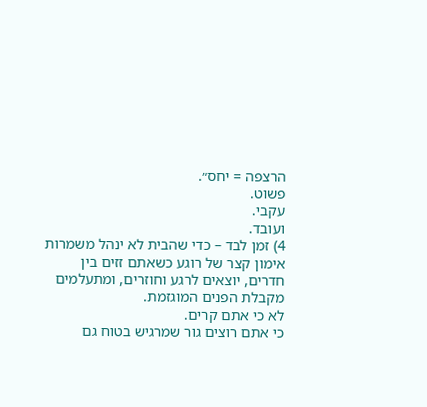הרצפה = יחס״.
פשוט.
עקבי.
ועובד.
4) זמן לבד – כדי שהבית לא ינהל משמרות
אימון קצר של רוגע כשאתם זזים בין חדרים, יוצאים לרגע וחוזרים, ומתעלמים מקבלת הפנים המוגזמת.
לא כי אתם קרים.
כי אתם רוצים גור שמרגיש בטוח גם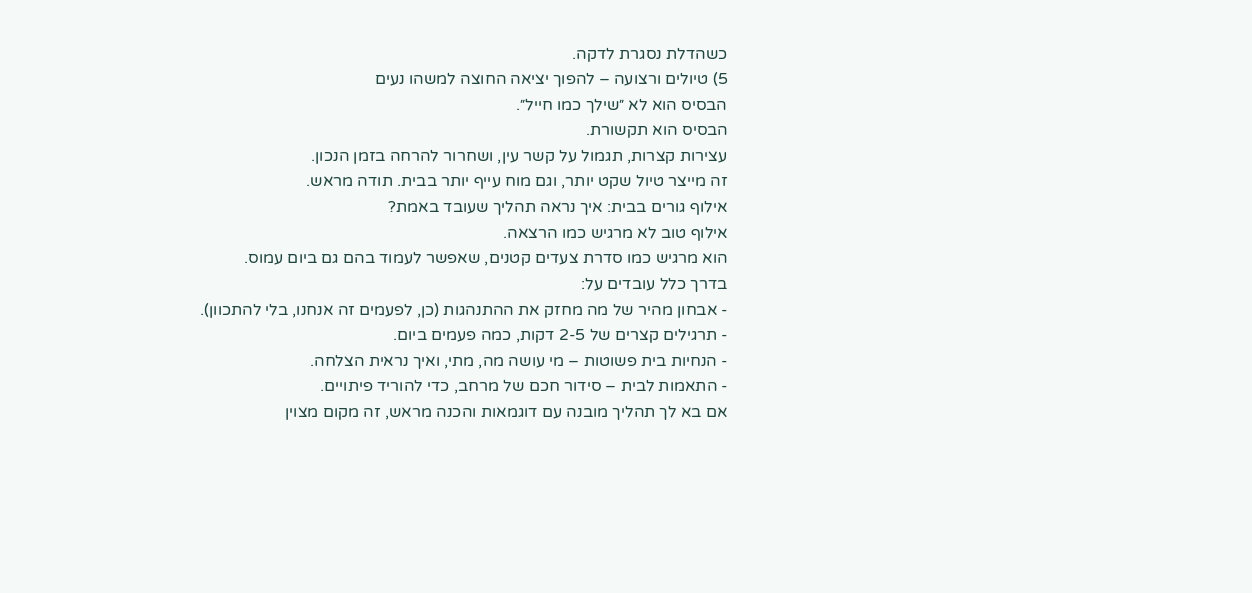כשהדלת נסגרת לדקה.
5) טיולים ורצועה – להפוך יציאה החוצה למשהו נעים
הבסיס הוא לא ״שילך כמו חייל״.
הבסיס הוא תקשורת.
עצירות קצרות, תגמול על קשר עין, ושחרור להרחה בזמן הנכון.
זה מייצר טיול שקט יותר, וגם מוח עייף יותר בבית. תודה מראש.
אילוף גורים בבית: איך נראה תהליך שעובד באמת?
אילוף טוב לא מרגיש כמו הרצאה.
הוא מרגיש כמו סדרת צעדים קטנים, שאפשר לעמוד בהם גם ביום עמוס.
בדרך כלל עובדים על:
- אבחון מהיר של מה מחזק את ההתנהגות (כן, לפעמים זה אנחנו, בלי להתכוון).
- תרגילים קצרים של 2-5 דקות, כמה פעמים ביום.
- הנחיות בית פשוטות – מי עושה מה, מתי, ואיך נראית הצלחה.
- התאמות לבית – סידור חכם של מרחב, כדי להוריד פיתויים.
אם בא לך תהליך מובנה עם דוגמאות והכנה מראש, זה מקום מצוין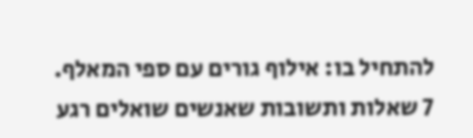להתחיל בו: אילוף גורים עם ספי המאלף.
7 שאלות ותשובות שאנשים שואלים רגע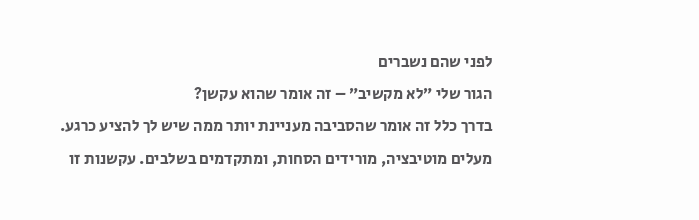לפני שהם נשברים
הגור שלי ״לא מקשיב״ – זה אומר שהוא עקשן?
בדרך כלל זה אומר שהסביבה מעניינת יותר ממה שיש לך להציע כרגע.
מעלים מוטיבציה, מורידים הסחות, ומתקדמים בשלבים. עקשנות זו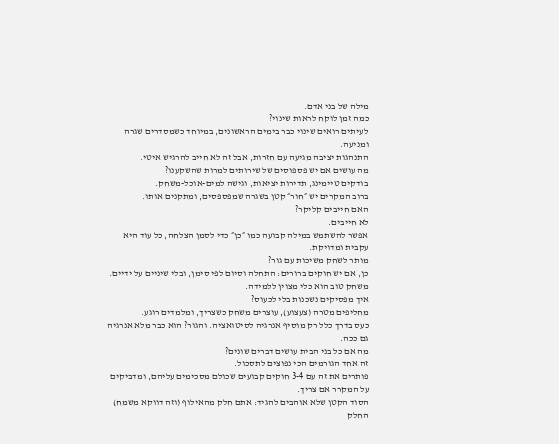מילה של בני אדם.
כמה זמן לוקח לראות שינוי?
לעיתים רואים שינוי כבר בימים הראשונים, במיוחד כשמסדרים שגרה ומניעה.
התנהגות יציבה מגיעה עם חזרות, אבל זה לא חייב להרגיש איטי.
מה עושים אם יש פספוסים של שירותים למרות שהשקענו?
בודקים טיימינג, תדירות יציאות, וגישה למים-אוכל-משחק.
ברוב המקרים יש ״חור״ קטן בשגרה שמפספסים, ומתקנים אותו.
האם חייבים קליקר?
לא חייבים.
אפשר להשתמש במילה קבועה כמו ״כן״ כדי לסמן הצלחה, כל עוד היא עקבית ומדויקת.
מותר לשחק משיכות עם גור?
כן, אם יש חוקים ברורים: התחלה וסיום לפי סימן, ובלי שיניים על ידיים.
משחק טוב הוא כלי מצוין ללמידה.
איך מפסיקים נשכנות בלי לכעוס?
מחליפים מטרה (צעצוע), עוצרים משחק כשצריך, ומלמדים רוגע.
כעס בדרך כלל רק מוסיף אנרגיה לסיטואציה. והגור? הוא כבר מלא אנרגיה גם ככה.
מה אם כל בני הבית עושים דברים שונים?
זה אחד הגורמים הכי נפוצים לתסכול.
פותרים את זה עם 3-4 חוקים קבועים שכולם מסכימים עליהם, ומדביקים על המקרר אם צריך.
הסוד הקטן שלא אוהבים להגיד: אתם חלק מהאילוף (וזה דווקא משמח)
החלק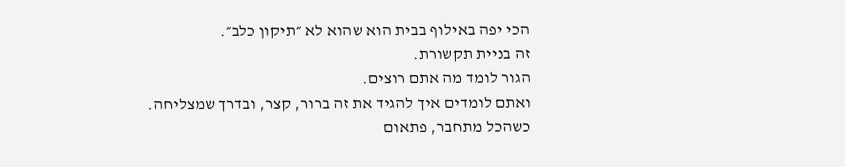הכי יפה באילוף בבית הוא שהוא לא ״תיקון כלב״.
זה בניית תקשורת.
הגור לומד מה אתם רוצים.
ואתם לומדים איך להגיד את זה ברור, קצר, ובדרך שמצליחה.
כשהכל מתחבר, פתאום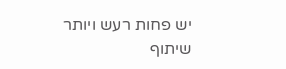יש פחות רעש ויותר שיתוף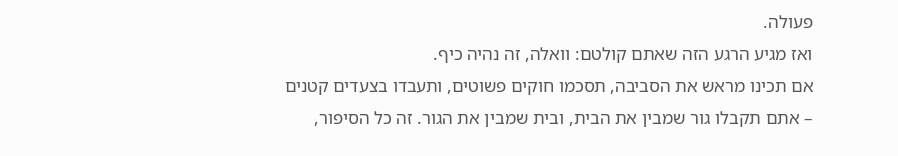פעולה.
ואז מגיע הרגע הזה שאתם קולטם: וואלה, זה נהיה כיף.
אם תכינו מראש את הסביבה, תסכמו חוקים פשוטים, ותעבדו בצעדים קטנים – אתם תקבלו גור שמבין את הבית, ובית שמבין את הגור. זה כל הסיפור,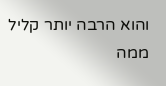והוא הרבה יותר קליל ממה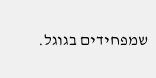שמפחידים בגוגל.